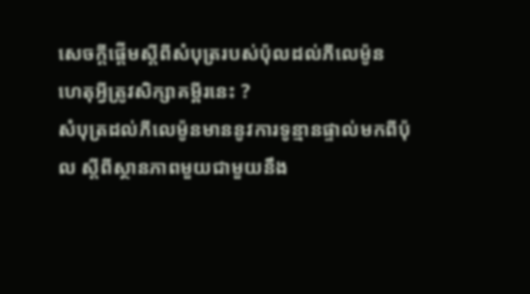សេចក្ដីផ្ដើមស្ដីពីសំបុត្ររបស់ប៉ុលដល់ភីលេម៉ូន
ហេតុអ្វីត្រូវសិក្សាគម្ពីរនេះ ?
សំបុត្រដល់ភីលេម៉ូនមាននូវការទូន្មានផ្ទាល់មកពីប៉ុល ស្ដីពីស្ថានភាពមួយជាមួយនឹង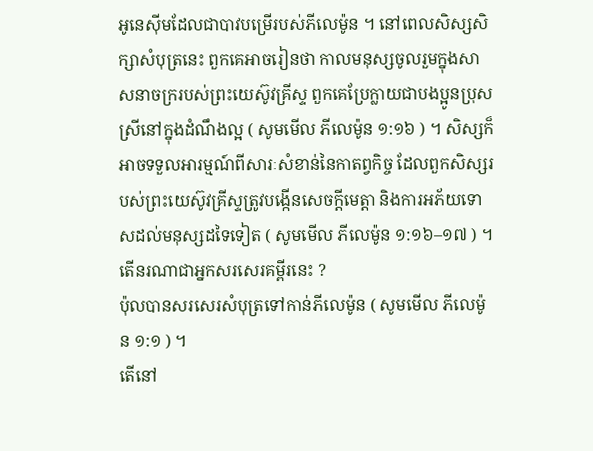អូនេស៊ីមដែលជាបាវបម្រើរបស់ភីលេម៉ូន ។ នៅពេលសិស្សសិក្សាសំបុត្រនេះ ពួកគេអាចរៀនថា កាលមនុស្សចូលរួមក្នុងសាសនាចក្ររបស់ព្រះយេស៊ូវគ្រីស្ទ ពួកគេប្រែក្លាយជាបងប្អូនប្រុសស្រីនៅក្នុងដំណឹងល្អ ( សូមមើល ភីលេម៉ូន ១:១៦ ) ។ សិស្សក៏អាចទទួលអារម្មណ៍ពីសារៈសំខាន់នៃកាតព្វកិច្ច ដែលពួកសិស្សរបស់ព្រះយេស៊ូវគ្រីស្ទត្រូវបង្កើនសេចក្ដីមេត្តា និងការអភ័យទោសដល់មនុស្សដទៃទៀត ( សូមមើល ភីលេម៉ូន ១:១៦–១៧ ) ។
តើនរណាជាអ្នកសរសេរគម្ពីរនេះ ?
ប៉ុលបានសរសេរសំបុត្រទៅកាន់ភីលេម៉ូន ( សូមមើល ភីលេម៉ូន ១:១ ) ។
តើនៅ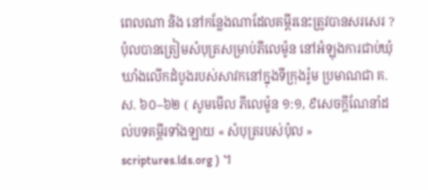ពេលណា និង នៅកន្លែងណាដែលគម្ពីរនេះត្រូវបានសរសេរ ?
ប៉ុលបានត្រៀមសំបុត្រសម្រាប់ភីលេម៉ូន នៅអំឡុងការជាប់ឃុំឃាំងលើកដំបូងរបស់សាវកនៅក្នុងទីក្រុងរ៉ូម ប្រមាណជា គ.ស. ៦០–៦២ ( សូមមើល ភីលេម៉ូន ១:១, ៩សេចក្ដីណែនាំដល់បទគម្ពីរទាំងឡាយ « សំបុត្ររបស់ប៉ុល » scriptures.lds.org ) ។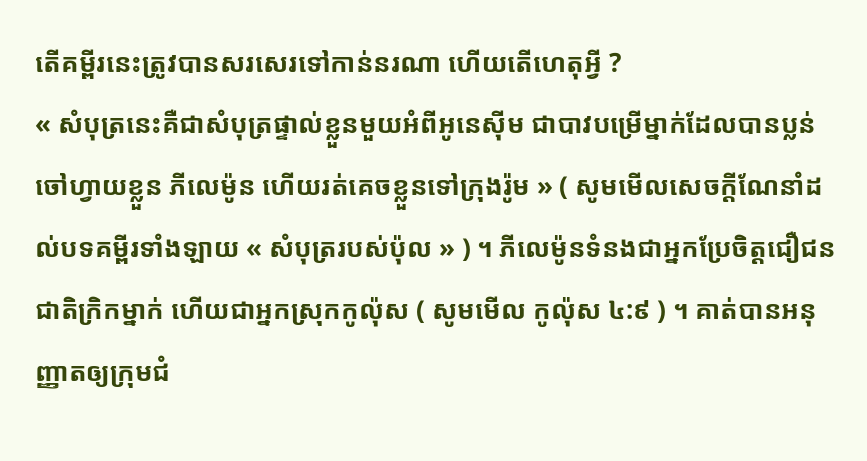តើគម្ពីរនេះត្រូវបានសរសេរទៅកាន់នរណា ហើយតើហេតុអ្វី ?
« សំបុត្រនេះគឺជាសំបុត្រផ្ទាល់ខ្លួនមួយអំពីអូនេស៊ីម ជាបាវបម្រើម្នាក់ដែលបានប្លន់ចៅហ្វាយខ្លួន ភីលេម៉ូន ហើយរត់គេចខ្លួនទៅក្រុងរ៉ូម » ( សូមមើលសេចក្ដីណែនាំដល់បទគម្ពីរទាំងឡាយ « សំបុត្ររបស់ប៉ុល » ) ។ ភីលេម៉ូនទំនងជាអ្នកប្រែចិត្តជឿជនជាតិក្រិកម្នាក់ ហើយជាអ្នកស្រុកកូល៉ុស ( សូមមើល កូល៉ុស ៤:៩ ) ។ គាត់បានអនុញ្ញាតឲ្យក្រុមជំ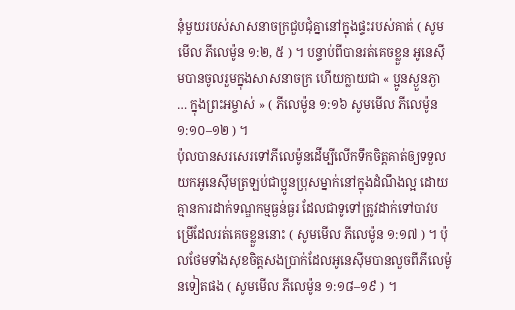នុំមួយរបស់សាសនាចក្រជួបជុំគ្នានៅក្នុងផ្ទះរបស់គាត់ ( សូមមើល ភីលេម៉ូន ១:២, ៥ ) ។ បន្ទាប់ពីបានរត់គេចខ្លួន អូនេស៊ីមបានចូលរួមក្នុងសាសនាចក្រ ហើយក្លាយជា « ប្អូនស្ងួនភ្ងា … ក្នុងព្រះអម្ចាស់ » ( ភីលេម៉ូន ១:១៦ សូមមើល ភីលេម៉ូន ១:១០–១២ ) ។
ប៉ុលបានសរសេរទៅភីលេម៉ូនដើម្បីលើកទឹកចិត្តគាត់ឲ្យទទួលយកអូនេស៊ីមត្រឡប់ជាប្អូនប្រុសម្នាក់នៅក្នុងដំណឹងល្អ ដោយគ្មានការដាក់ទណ្ឌកម្មធ្ងន់ធ្ងរ ដែលជាទូទៅត្រូវដាក់ទៅបាវបម្រើដែលរត់គេចខ្លួននោះ ( សូមមើល ភីលេម៉ូន ១:១៧ ) ។ ប៉ុលថែមទាំងសុខចិត្តសងប្រាក់ដែលអូនេស៊ីមបានលួចពីភីលេម៉ូនទៀតផង ( សូមមើល ភីលេម៉ូន ១:១៨–១៩ ) ។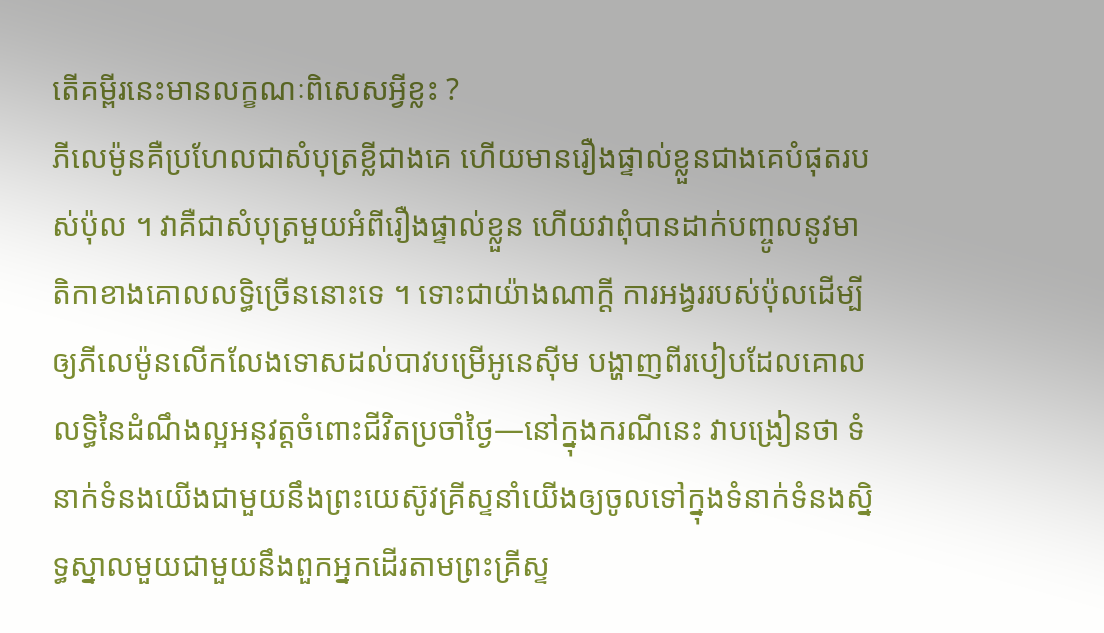តើគម្ពីរនេះមានលក្ខណៈពិសេសអ្វីខ្លះ ?
ភីលេម៉ូនគឺប្រហែលជាសំបុត្រខ្លីជាងគេ ហើយមានរឿងផ្ទាល់ខ្លួនជាងគេបំផុតរបស់ប៉ុល ។ វាគឺជាសំបុត្រមួយអំពីរឿងផ្ទាល់ខ្លួន ហើយវាពុំបានដាក់បញ្ចូលនូវមាតិកាខាងគោលលទ្ធិច្រើននោះទេ ។ ទោះជាយ៉ាងណាក្ដី ការអង្វររបស់ប៉ុលដើម្បីឲ្យភីលេម៉ូនលើកលែងទោសដល់បាវបម្រើអូនេស៊ីម បង្ហាញពីរបៀបដែលគោលលទ្ធិនៃដំណឹងល្អអនុវត្តចំពោះជីវិតប្រចាំថ្ងៃ—នៅក្នុងករណីនេះ វាបង្រៀនថា ទំនាក់ទំនងយើងជាមួយនឹងព្រះយេស៊ូវគ្រីស្ទនាំយើងឲ្យចូលទៅក្នុងទំនាក់ទំនងស្និទ្ធស្នាលមួយជាមួយនឹងពួកអ្នកដើរតាមព្រះគ្រីស្ទ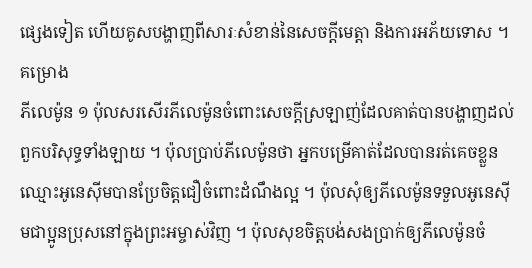ផ្សេងទៀត ហើយគូសបង្ហាញពីសារៈសំខាន់នៃសេចក្ដីមេត្តា និងការអភ័យទោស ។
គម្រោង
ភីលេម៉ូន ១ ប៉ុលសរសើរភីលេម៉ូនចំពោះសេចក្ដីស្រឡាញ់ដែលគាត់បានបង្ហាញដល់ពួកបរិសុទ្ធទាំងឡាយ ។ ប៉ុលប្រាប់ភីលេម៉ូនថា អ្នកបម្រើគាត់ដែលបានរត់គេចខ្លួន ឈ្មោះអូនេស៊ីមបានប្រែចិត្តជឿចំពោះដំណឹងល្អ ។ ប៉ុលសុំឲ្យភីលេម៉ូនទទួលអូនេស៊ីមជាប្អូនប្រុសនៅក្នុងព្រះអម្ចាស់វិញ ។ ប៉ុលសុខចិត្តបង់សងប្រាក់ឲ្យភីលេម៉ូនចំ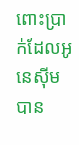ពោះប្រាក់ដែលអូនេស៊ីមបាន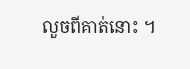លួចពីគាត់នោះ ។